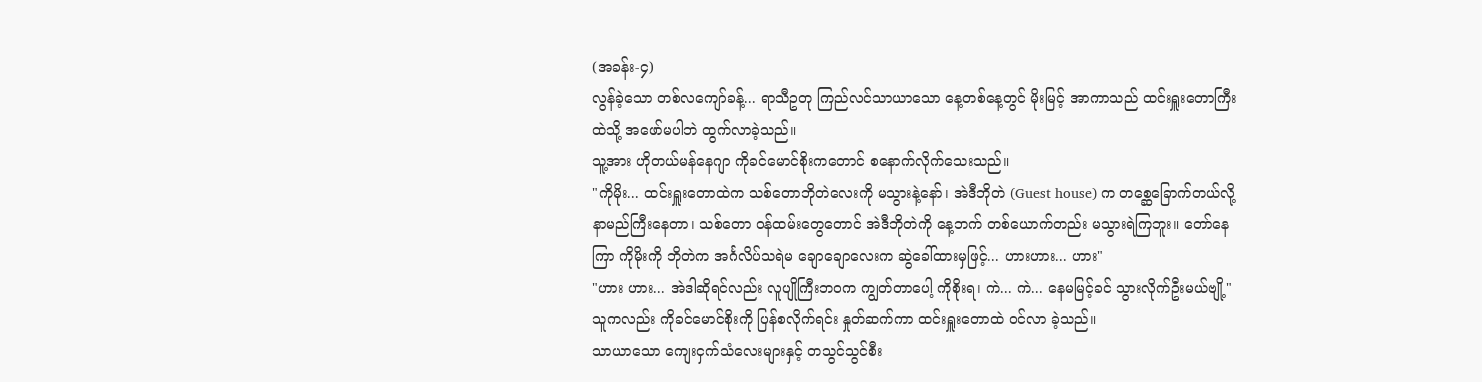(အခန်း-၄)
လွန်ခဲ့သော တစ်လကျော်ခန့်... ရာသီဥတု ကြည်လင်သာယာသော နေ့တစ်နေ့တွင် မိုးမြင့် အာကာသည် ထင်းရှူးတောကြီးထဲသို့ အဖော်မပါဘဲ ထွက်လာခဲ့သည်။
သူ့အား ဟိုတယ်မန်နေဂျာ ကိုခင်မောင်စိုးကတောင် စနောက်လိုက်သေးသည်။
"ကိုမိုး... ထင်းရှူးတောထဲက သစ်တောဘိုတဲလေးကို မသွားနဲ့နော်၊ အဲဒီဘိုတဲ (Guest house) က တစ္ဆေခြောက်တယ်လို့ နာမည်ကြီးနေတာ၊ သစ်တော ဝန်ထမ်းတွေတောင် အဲဒီဘိုတဲကို နေ့ဘက် တစ်ယောက်တည်း မသွားရဲကြဘူး။ တော်နေကြာ ကိုမိုးကို ဘိုတဲက အင်္ဂလိပ်သရဲမ ချောချောလေးက ဆွဲခေါ်ထားမှဖြင့်... ဟားဟား... ဟား"
"ဟား ဟား... အဲဒါဆိုရင်လည်း လူပျိုကြီးဘဝက ကျွတ်တာပေါ့ ကိုစိုးရ၊ ကဲ... ကဲ... နေမမြင့်ခင် သွားလိုက်ဦးမယ်ဗျို့"
သူကလည်း ကိုခင်မောင်စိုးကို ပြန်စလိုက်ရင်း နှုတ်ဆက်ကာ ထင်းရှူးတောထဲ ဝင်လာ ခဲ့သည်။
သာယာသော ကျေးငှက်သံလေးများနှင့် တသွင်သွင်စီး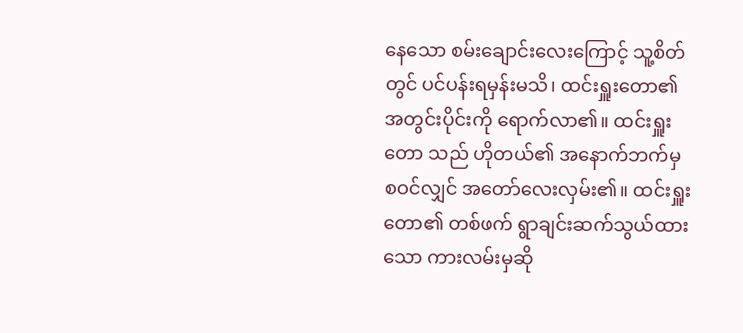နေသော စမ်းချောင်းလေးကြောင့် သူ့စိတ်တွင် ပင်ပန်းရမှန်းမသိ၊ ထင်းရှူးတော၏ အတွင်းပိုင်းကို ရောက်လာ၏။ ထင်းရှူးတော သည် ဟိုတယ်၏ အနောက်ဘက်မှ စဝင်လျှင် အတော်လေးလှမ်း၏။ ထင်းရှူးတော၏ တစ်ဖက် ရွာချင်းဆက်သွယ်ထားသော ကားလမ်းမှဆို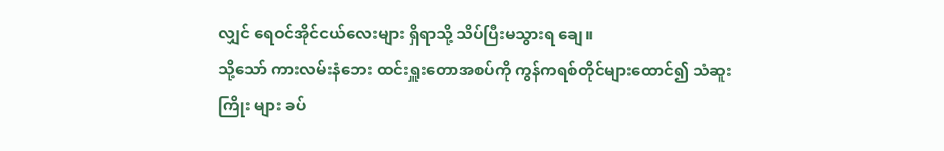လျှင် ရေဝင်အိုင်ငယ်လေးများ ရှိရာသို့ သိပ်ပြီးမသွားရ ချေ။
သို့သော် ကားလမ်းနံဘေး ထင်းရှူးတောအစပ်ကို ကွန်ကရစ်တိုင်များထောင်၍ သံဆူးကြိုး များ ခပ်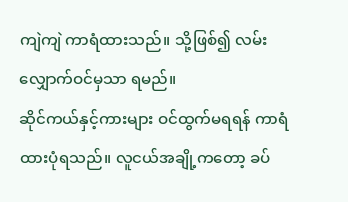ကျဲကျဲ ကာရံထားသည်။ သို့ဖြစ်၍ လမ်းလျှောက်ဝင်မှသာ ရမည်။
ဆိုင်ကယ်နှင့်ကားများ ဝင်ထွက်မရရန် ကာရံထားပုံရသည်။ လူငယ်အချို့ကတော့ ခပ်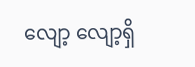လျော့ လျော့ရှိ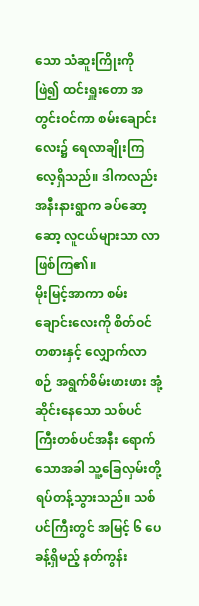သော သံဆူးကြိုးကို ဖြဲ၍ ထင်းရှူးတော အတွင်းဝင်ကာ စမ်းချောင်းလေး၌ ရေလာချိုးကြ လေ့ရှိသည်။ ဒါကလည်း အနီးနားရွာက ခပ်ဆော့ဆော့ လူငယ်များသာ လာဖြစ်ကြ၏။
မိုးမြင့်အာကာ စမ်းချောင်းလေးကို စိတ်ဝင်တစားနှင့် လျှောက်လာစဉ် အရွက်စိမ်းဖားဖား အုံ့ဆိုင်းနေသော သစ်ပင်ကြီးတစ်ပင်အနီး ရောက်သောအခါ သူ့ခြေလှမ်းတို့ ရပ်တန့်သွားသည်။ သစ်ပင်ကြီးတွင် အမြင့် ၆ ပေခန့်ရှိမည့် နတ်ကွန်း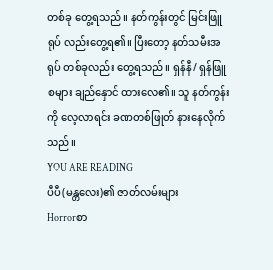တစ်ခု တွေ့ရသည်။ နတ်ကွန်းတွင် မြင်းဖြူရုပ် လည်းတွေ့ရ၏။ ပြီးတော့ နတ်သမီးအရုပ် တစ်ခုလည်း တွေ့ရသည်။ ရှန်နီ/ ရှန်ဖြူစများ ချည်နှောင် ထားလေ၏။ သူ နတ်ကွန်းကို လေ့လာရင်း ခဏတစ်ဖြုတ် နားနေလိုက်သည်။
YOU ARE READING
ပီပီ(မန္တလေး)၏ ဇာတ်လမ်းများ
Horrorစာ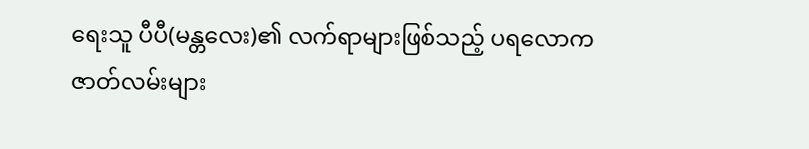ရေးသူ ပီပီ(မန္တလေး)၏ လက်ရာများဖြစ်သည့် ပရလောကဇာတ်လမ်းများ